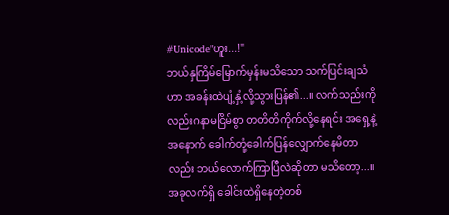#Unicode"ဟူး...!"
ဘယ်နှကြိမ်မြောက်မှန်းမသိသော သက်ပြင်းချသံဟာ အခန်းထဲပျံ့နှံ့လို့သွားပြန်၏...။ လက်သည်းကိုလည်းဂနာမငြိမ်စွာ တတိတိကိုက်လို့နေရင်း အရှေ့နဲ့အနောက် ခေါက်တုံ့ခေါက်ပြန်လျှောက်နေမိတာလည်း ဘယ်လောက်ကြာပြီလဲဆိုတာ မသိတော့...။
အခုလက်ရှိ ခေါင်းထဲရှိနေတဲ့တစ်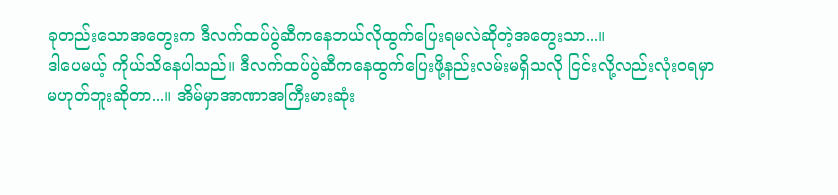ခုတည်းသောအတွေးက ဒီလက်ထပ်ပွဲဆီကနေဘယ်လိုထွက်ပြေးရမလဲဆိုတဲ့အတွေးသာ...။
ဒါပေမယ့် ကိုယ်သိနေပါသည်။ ဒီလက်ထပ်ပွဲဆီကနေထွက်ပြေးဖို့နည်းလမ်းမရှိသလို ငြင်းလို့လည်းလုံးဝရမှာမဟုတ်ဘူးဆိုတာ...။ အိမ်မှာအာဏာအကြီးမားဆုံး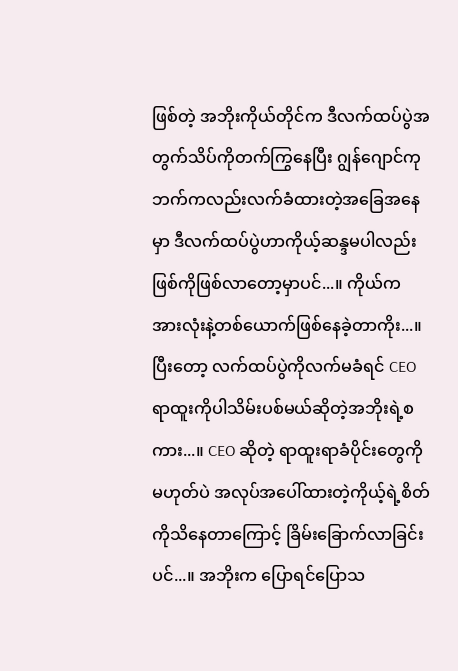ဖြစ်တဲ့ အဘိုးကိုယ်တိုင်က ဒီလက်ထပ်ပွဲအတွက်သိပ်ကိုတက်ကြွနေပြီး ဂျွန်ဂျောင်ကုဘက်ကလည်းလက်ခံထားတဲ့အခြေအနေမှာ ဒီလက်ထပ်ပွဲဟာကိုယ့်ဆန္ဒမပါလည်း ဖြစ်ကိုဖြစ်လာတော့မှာပင်...။ ကိုယ်က အားလုံးနဲ့တစ်ယောက်ဖြစ်နေခဲ့တာကိုး...။
ပြီးတော့ လက်ထပ်ပွဲကိုလက်မခံရင် CEO ရာထူးကိုပါသိမ်းပစ်မယ်ဆိုတဲ့အဘိုးရဲ့စကား...။ CEO ဆိုတဲ့ ရာထူးရာခံပိုင်းတွေကိုမဟုတ်ပဲ အလုပ်အပေါ်ထားတဲ့ကိုယ့်ရဲ့စိတ်ကိုသိနေတာကြောင့် ခြိမ်းခြောက်လာခြင်းပင်...။ အဘိုးက ပြောရင်ပြောသ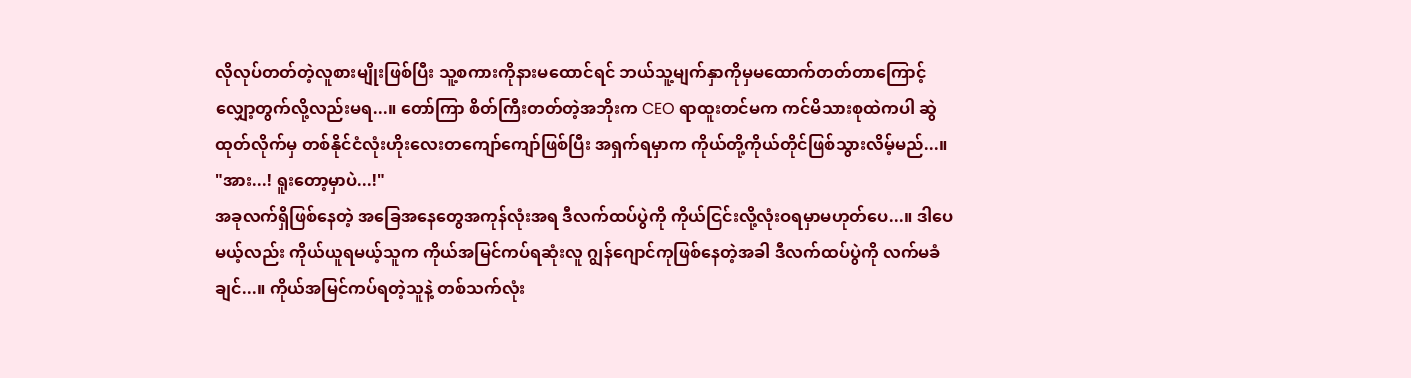လိုလုပ်တတ်တဲ့လူစားမျိုးဖြစ်ပြီး သူ့စကားကိုနားမထောင်ရင် ဘယ်သူ့မျက်နှာကိုမှမထောက်တတ်တာကြောင့် လျှော့တွက်လို့လည်းမရ...။ တော်ကြာ စိတ်ကြီးတတ်တဲ့အဘိုးက CEO ရာထူးတင်မက ကင်မိသားစုထဲကပါ ဆွဲထုတ်လိုက်မှ တစ်နိုင်ငံလုံးဟိုးလေးတကျော်ကျော်ဖြစ်ပြီး အရှက်ရမှာက ကိုယ်တို့ကိုယ်တိုင်ဖြစ်သွားလိမ့်မည်...။
"အား...! ရူးတော့မှာပဲ...!"
အခုလက်ရှိဖြစ်နေတဲ့ အခြေအနေတွေအကုန်လုံးအရ ဒီလက်ထပ်ပွဲကို ကိုယ်ငြင်းလို့လုံးဝရမှာမဟုတ်ပေ...။ ဒါပေမယ့်လည်း ကိုယ်ယူရမယ့်သူက ကိုယ်အမြင်ကပ်ရဆုံးလူ ဂျွန်ဂျောင်ကုဖြစ်နေတဲ့အခါ ဒီလက်ထပ်ပွဲကို လက်မခံချင်...။ ကိုယ်အမြင်ကပ်ရတဲ့သူနဲ့ တစ်သက်လုံး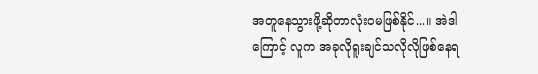အတူနေသွားဖို့ဆိုတာလုံးဝမဖြစ်နိုင်...။ အဲဒါကြောင့် လူက အခုလိုရူးချင်သလိုလိုဖြစ်နေရ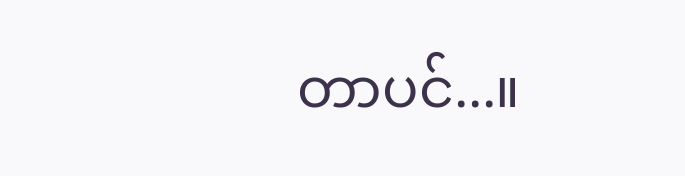တာပင်...။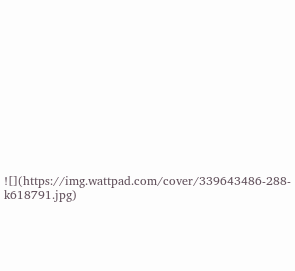![](https://img.wattpad.com/cover/339643486-288-k618791.jpg)